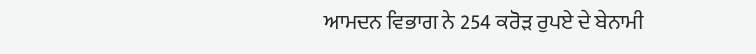ਆਮਦਨ ਵਿਭਾਗ ਨੇ 254 ਕਰੋੜ ਰੁਪਏ ਦੇ ਬੇਨਾਮੀ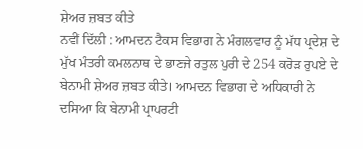ਸ਼ੇਅਰ ਜ਼ਬਤ ਕੀਤੇ
ਨਵੀਂ ਦਿੱਲੀ : ਆਮਦਨ ਟੈਕਸ ਵਿਭਾਗ ਨੇ ਮੰਗਲਵਾਰ ਨੂੰ ਮੱਧ ਪ੍ਰਦੇਸ਼ ਦੇ ਮੁੱਖ ਮੰਤਰੀ ਕਮਲਨਾਥ ਦੇ ਭਾਣਜੇ ਰਤੁਲ ਪੁਰੀ ਦੇ 254 ਕਰੋੜ ਰੁਪਏ ਦੇ ਬੇਨਾਮੀ ਸ਼ੇਅਰ ਜ਼ਬਤ ਕੀਤੇ। ਆਮਦਨ ਵਿਭਾਗ ਦੇ ਅਧਿਕਾਰੀ ਨੇ ਦਸਿਆ ਕਿ ਬੇਨਾਮੀ ਪ੍ਰਾਪਰਟੀ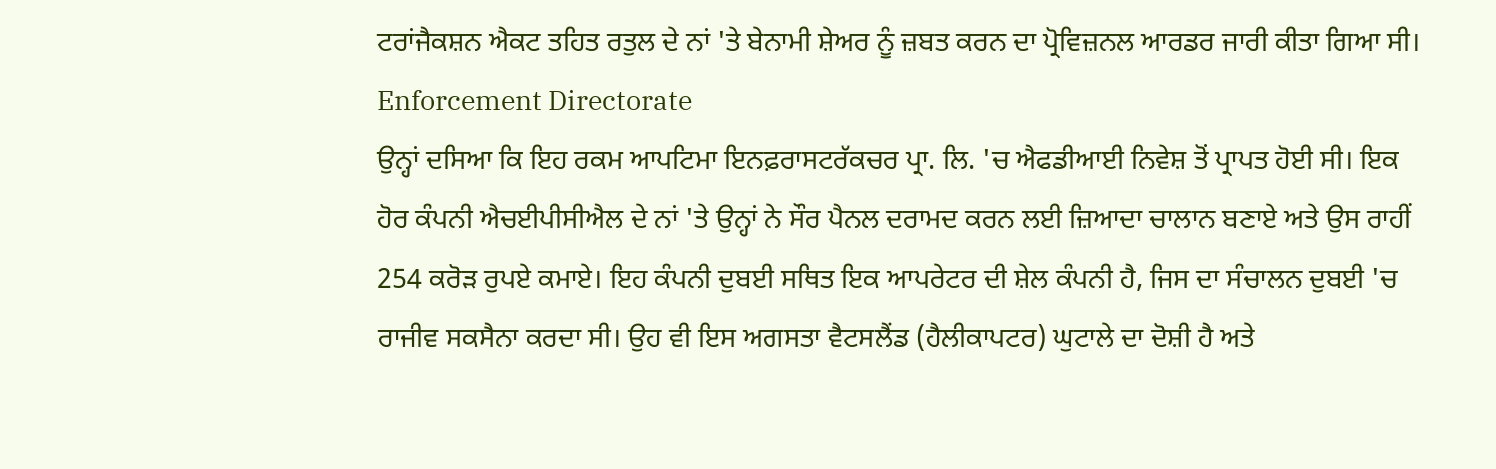ਟਰਾਂਜੈਕਸ਼ਨ ਐਕਟ ਤਹਿਤ ਰਤੁਲ ਦੇ ਨਾਂ 'ਤੇ ਬੇਨਾਮੀ ਸ਼ੇਅਰ ਨੂੰ ਜ਼ਬਤ ਕਰਨ ਦਾ ਪ੍ਰੋਵਿਜ਼ਨਲ ਆਰਡਰ ਜਾਰੀ ਕੀਤਾ ਗਿਆ ਸੀ।
Enforcement Directorate
ਉਨ੍ਹਾਂ ਦਸਿਆ ਕਿ ਇਹ ਰਕਮ ਆਪਟਿਮਾ ਇਨਫ਼ਰਾਸਟਰੱਕਚਰ ਪ੍ਰਾ. ਲਿ. 'ਚ ਐਫਡੀਆਈ ਨਿਵੇਸ਼ ਤੋਂ ਪ੍ਰਾਪਤ ਹੋਈ ਸੀ। ਇਕ ਹੋਰ ਕੰਪਨੀ ਐਚਈਪੀਸੀਐਲ ਦੇ ਨਾਂ 'ਤੇ ਉਨ੍ਹਾਂ ਨੇ ਸੌਰ ਪੈਨਲ ਦਰਾਮਦ ਕਰਨ ਲਈ ਜ਼ਿਆਦਾ ਚਾਲਾਨ ਬਣਾਏ ਅਤੇ ਉਸ ਰਾਹੀਂ 254 ਕਰੋੜ ਰੁਪਏ ਕਮਾਏ। ਇਹ ਕੰਪਨੀ ਦੁਬਈ ਸਥਿਤ ਇਕ ਆਪਰੇਟਰ ਦੀ ਸ਼ੇਲ ਕੰਪਨੀ ਹੈ, ਜਿਸ ਦਾ ਸੰਚਾਲਨ ਦੁਬਈ 'ਚ ਰਾਜੀਵ ਸਕਸੈਨਾ ਕਰਦਾ ਸੀ। ਉਹ ਵੀ ਇਸ ਅਗਸਤਾ ਵੈਟਸਲੈਂਡ (ਹੈਲੀਕਾਪਟਰ) ਘੁਟਾਲੇ ਦਾ ਦੋਸ਼ੀ ਹੈ ਅਤੇ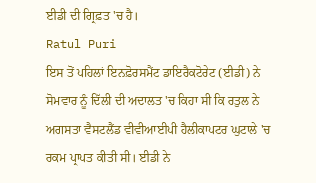ਈਡੀ ਦੀ ਗ੍ਰਿਫ਼ਤ 'ਚ ਹੈ।
Ratul Puri
ਇਸ ਤੋਂ ਪਹਿਲਾਂ ਇਨਫ਼ੋਰਸਮੈਂਟ ਡਾਇਰੈਕਟੋਰੇਟ (ਈਡੀ) ਨੇ ਸੋਮਵਾਰ ਨੂੰ ਦਿੱਲੀ ਦੀ ਅਦਾਲਤ 'ਚ ਕਿਹਾ ਸੀ ਕਿ ਰਤੁਲ ਨੇ ਅਗਸਤਾ ਵੈਸਟਲੈਂਡ ਵੀਵੀਆਈਪੀ ਹੈਲੀਕਾਪਟਰ ਘੁਟਾਲੇ 'ਚ ਰਕਮ ਪ੍ਰਾਪਤ ਕੀਤੀ ਸੀ। ਈਡੀ ਨੇ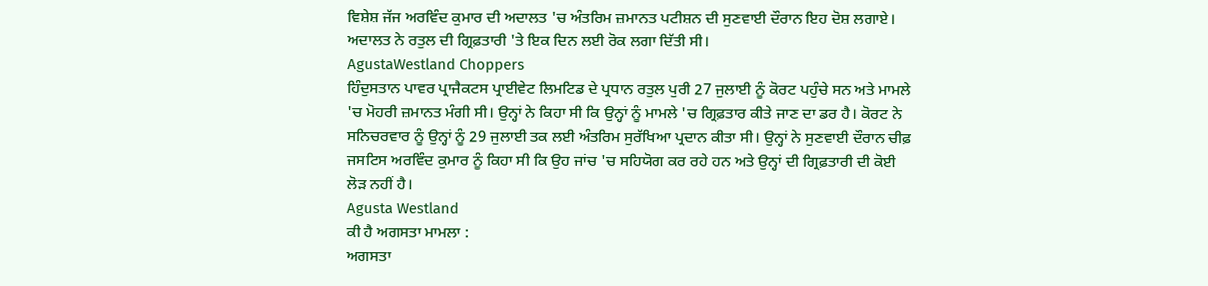ਵਿਸ਼ੇਸ਼ ਜੱਜ ਅਰਵਿੰਦ ਕੁਮਾਰ ਦੀ ਅਦਾਲਤ 'ਚ ਅੰਤਰਿਮ ਜ਼ਮਾਨਤ ਪਟੀਸ਼ਨ ਦੀ ਸੁਣਵਾਈ ਦੌਰਾਨ ਇਹ ਦੋਸ਼ ਲਗਾਏ। ਅਦਾਲਤ ਨੇ ਰਤੁਲ ਦੀ ਗ੍ਰਿਫ਼ਤਾਰੀ 'ਤੇ ਇਕ ਦਿਨ ਲਈ ਰੋਕ ਲਗਾ ਦਿੱਤੀ ਸੀ।
AgustaWestland Choppers
ਹਿੰਦੁਸਤਾਨ ਪਾਵਰ ਪ੍ਰਾਜੈਕਟਸ ਪ੍ਰਾਈਵੇਟ ਲਿਮਟਿਡ ਦੇ ਪ੍ਰਧਾਨ ਰਤੁਲ ਪੁਰੀ 27 ਜੁਲਾਈ ਨੂੰ ਕੋਰਟ ਪਹੁੰਚੇ ਸਨ ਅਤੇ ਮਾਮਲੇ 'ਚ ਮੋਹਰੀ ਜ਼ਮਾਨਤ ਮੰਗੀ ਸੀ। ਉਨ੍ਹਾਂ ਨੇ ਕਿਹਾ ਸੀ ਕਿ ਉਨ੍ਹਾਂ ਨੂੰ ਮਾਮਲੇ 'ਚ ਗ੍ਰਿਫ਼ਤਾਰ ਕੀਤੇ ਜਾਣ ਦਾ ਡਰ ਹੈ। ਕੋਰਟ ਨੇ ਸਨਿਚਰਵਾਰ ਨੂੰ ਉਨ੍ਹਾਂ ਨੂੰ 29 ਜੁਲਾਈ ਤਕ ਲਈ ਅੰਤਰਿਮ ਸੁਰੱਖਿਆ ਪ੍ਰਦਾਨ ਕੀਤਾ ਸੀ। ਉਨ੍ਹਾਂ ਨੇ ਸੁਣਵਾਈ ਦੌਰਾਨ ਚੀਫ਼ ਜਸਟਿਸ ਅਰਵਿੰਦ ਕੁਮਾਰ ਨੂੰ ਕਿਹਾ ਸੀ ਕਿ ਉਹ ਜਾਂਚ 'ਚ ਸਹਿਯੋਗ ਕਰ ਰਹੇ ਹਨ ਅਤੇ ਉਨ੍ਹਾਂ ਦੀ ਗ੍ਰਿਫ਼ਤਾਰੀ ਦੀ ਕੋਈ ਲੋੜ ਨਹੀਂ ਹੈ।
Agusta Westland
ਕੀ ਹੈ ਅਗਸਤਾ ਮਾਮਲਾ :
ਅਗਸਤਾ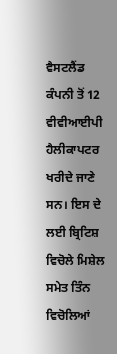ਵੈਸਟਲੈਂਡ ਕੰਪਨੀ ਤੋਂ 12 ਵੀਵੀਆਈਪੀ ਹੈਲੀਕਾਪਟਰ ਖਰੀਦੇ ਜਾਣੇ ਸਨ। ਇਸ ਦੇ ਲਈ ਬ੍ਰਿਟਿਸ਼ ਵਿਚੋਲੇ ਮਿਸ਼ੇਲ ਸਮੇਤ ਤਿੰਨ ਵਿਚੋਲਿਆਂ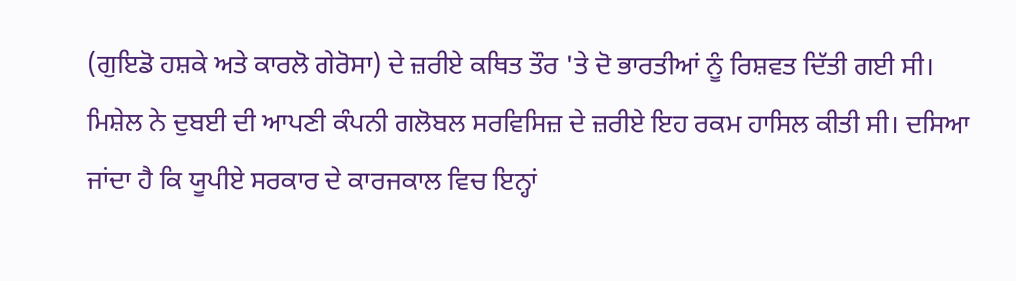(ਗੁਇਡੋ ਹਸ਼ਕੇ ਅਤੇ ਕਾਰਲੋ ਗੇਰੋਸਾ) ਦੇ ਜ਼ਰੀਏ ਕਥਿਤ ਤੌਰ 'ਤੇ ਦੋ ਭਾਰਤੀਆਂ ਨੂੰ ਰਿਸ਼ਵਤ ਦਿੱਤੀ ਗਈ ਸੀ। ਮਿਸ਼ੇਲ ਨੇ ਦੁਬਈ ਦੀ ਆਪਣੀ ਕੰਪਨੀ ਗਲੋਬਲ ਸਰਵਿਸਿਜ਼ ਦੇ ਜ਼ਰੀਏ ਇਹ ਰਕਮ ਹਾਸਿਲ ਕੀਤੀ ਸੀ। ਦਸਿਆ ਜਾਂਦਾ ਹੈ ਕਿ ਯੂਪੀਏ ਸਰਕਾਰ ਦੇ ਕਾਰਜਕਾਲ ਵਿਚ ਇਨ੍ਹਾਂ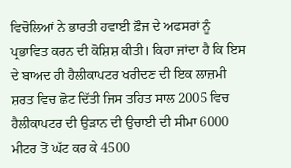ਵਿਚੋਲਿਆਂ ਨੇ ਭਾਰਤੀ ਹਵਾਈ ਫ਼ੌਜ ਦੇ ਅਫਸਰਾਂ ਨੂੰ ਪ੍ਰਭਾਵਿਤ ਕਰਨ ਦੀ ਕੋਸ਼ਿਸ਼ ਕੀਤੀ। ਕਿਹਾ ਜਾਂਦਾ ਹੈ ਕਿ ਇਸ ਦੇ ਬਾਅਦ ਹੀ ਹੈਲੀਕਾਪਟਰ ਖਰੀਦਣ ਦੀ ਇਕ ਲਾਜ਼ਮੀ ਸ਼ਰਤ ਵਿਚ ਛੋਟ ਦਿੱਤੀ ਜਿਸ ਤਹਿਤ ਸਾਲ 2005 ਵਿਚ ਹੈਲੀਕਾਪਟਰ ਦੀ ਉੜਾਨ ਦੀ ਉਚਾਈ ਦੀ ਸੀਮਾ 6000 ਮੀਟਰ ਤੋਂ ਘੱਟ ਕਰ ਕੇ 4500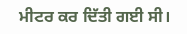ਮੀਟਰ ਕਰ ਦਿੱਤੀ ਗਈ ਸੀ।